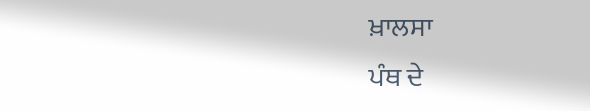ਖ਼ਾਲਸਾ
ਪੰਥ ਦੇ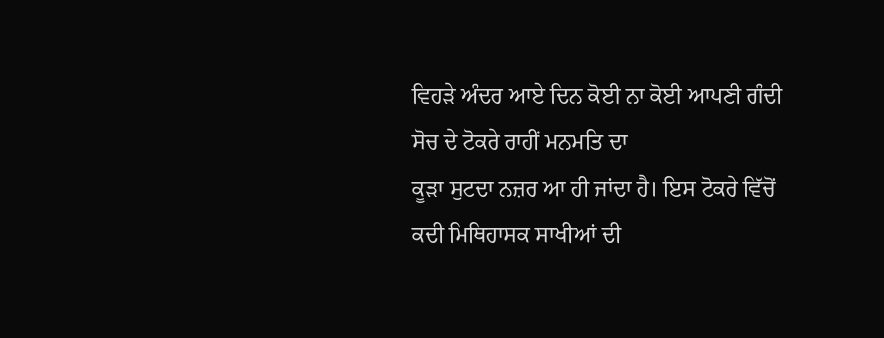ਵਿਹੜੇ ਅੰਦਰ ਆਏ ਦਿਨ ਕੋਈ ਨਾ ਕੋਈ ਆਪਣੀ ਗੰਦੀ ਸੋਚ ਦੇ ਟੋਕਰੇ ਰਾਹੀਂ ਮਨਮਤਿ ਦਾ
ਕੂੜਾ ਸੁਟਦਾ ਨਜ਼ਰ ਆ ਹੀ ਜਾਂਦਾ ਹੈ। ਇਸ ਟੋਕਰੇ ਵਿੱਚੋਂ ਕਦੀ ਮਿਥਿਹਾਸਕ ਸਾਖੀਆਂ ਦੀ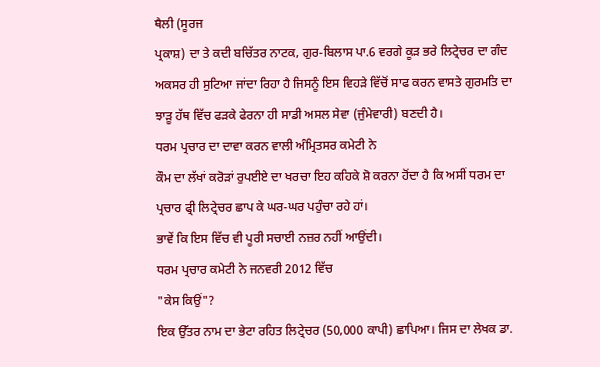ਥੈਲੀ (ਸੂਰਜ
ਪ੍ਰਕਾਸ਼) ਦਾ ਤੇ ਕਦੀ ਬਚਿੱਤਰ ਨਾਟਕ, ਗੁਰ-ਬਿਲਾਸ ਪਾ.6 ਵਰਗੇ ਕੂੜ ਭਰੇ ਲਿਟ੍ਰੇਚਰ ਦਾ ਗੰਦ
ਅਕਸਰ ਹੀ ਸੁਟਿਆ ਜਾਂਦਾ ਰਿਹਾ ਹੈ ਜਿਸਨੂੰ ਇਸ ਵਿਹੜੇ ਵਿੱਚੋਂ ਸਾਫ ਕਰਨ ਵਾਸਤੇ ਗੁਰਮਤਿ ਦਾ
ਝਾੜੂ ਹੱਥ ਵਿੱਚ ਫੜਕੇ ਫੇਰਨਾ ਹੀ ਸਾਡੀ ਅਸਲ ਸੇਵਾ (ਜੁੰਮੇਵਾਰੀ) ਬਣਦੀ ਹੈ।
ਧਰਮ ਪ੍ਰਚਾਰ ਦਾ ਦਾਵਾ ਕਰਨ ਵਾਲੀ ਅੰਮ੍ਰਿਤਸਰ ਕਮੇਟੀ ਨੇ
ਕੌਮ ਦਾ ਲੱਖਾਂ ਕਰੋੜਾਂ ਰੁਪਈਏ ਦਾ ਖਰਚਾ ਇਹ ਕਹਿਕੇ ਸ਼ੋ ਕਰਨਾ ਹੋਂਦਾ ਹੈ ਕਿ ਅਸੀਂ ਧਰਮ ਦਾ
ਪ੍ਰਚਾਰ ਫ੍ਰੀ ਲਿਟ੍ਰੇਚਰ ਛਾਪ ਕੇ ਘਰ-ਘਰ ਪਹੁੰਚਾ ਰਹੇ ਹਾਂ।
ਭਾਵੇਂ ਕਿ ਇਸ ਵਿੱਚ ਵੀ ਪੂਰੀ ਸਚਾਈ ਨਜ਼ਰ ਨਹੀਂ ਆਉਂਦੀ।
ਧਰਮ ਪ੍ਰਚਾਰ ਕਮੇਟੀ ਨੇ ਜਨਵਰੀ 2012 ਵਿੱਚ
"ਕੇਸ ਕਿਉਂ"?
ਇਕ ਉੱਤਰ ਨਾਮ ਦਾ ਭੇਟਾ ਰਹਿਤ ਲਿਟ੍ਰੇਚਰ (50,000 ਕਾਪੀ) ਛਾਪਿਆ। ਜਿਸ ਦਾ ਲੇਖਕ ਡਾ.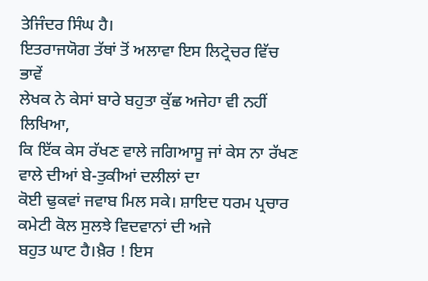ਤੇਜਿੰਦਰ ਸਿੰਘ ਹੈ।
ਇਤਰਾਜਯੋਗ ਤੱਥਾਂ ਤੋਂ ਅਲਾਵਾ ਇਸ ਲਿਟ੍ਰੇਚਰ ਵਿੱਚ ਭਾਵੇਂ
ਲੇਖਕ ਨੇ ਕੇਸਾਂ ਬਾਰੇ ਬਹੁਤਾ ਕੁੱਛ ਅਜੇਹਾ ਵੀ ਨਹੀਂ ਲਿਖਿਆ,
ਕਿ ਇੱਕ ਕੇਸ ਰੱਖਣ ਵਾਲੇ ਜਗਿਆਸੂ ਜਾਂ ਕੇਸ ਨਾ ਰੱਖਣ ਵਾਲੇ ਦੀਆਂ ਬੇ-ਤੁਕੀਆਂ ਦਲੀਲਾਂ ਦਾ
ਕੋਈ ਢੁਕਵਾਂ ਜਵਾਬ ਮਿਲ ਸਕੇ। ਸ਼ਾਇਦ ਧਰਮ ਪ੍ਰਚਾਰ ਕਮੇਟੀ ਕੋਲ ਸੁਲਝੇ ਵਿਦਵਾਨਾਂ ਦੀ ਅਜੇ
ਬਹੁਤ ਘਾਟ ਹੈ।ਖ਼ੈਰ ! ਇਸ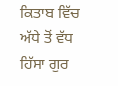ਕਿਤਾਬ ਵਿੱਚ ਅੱਧੇ ਤੋਂ ਵੱਧ ਹਿੱਸਾ ਗੁਰ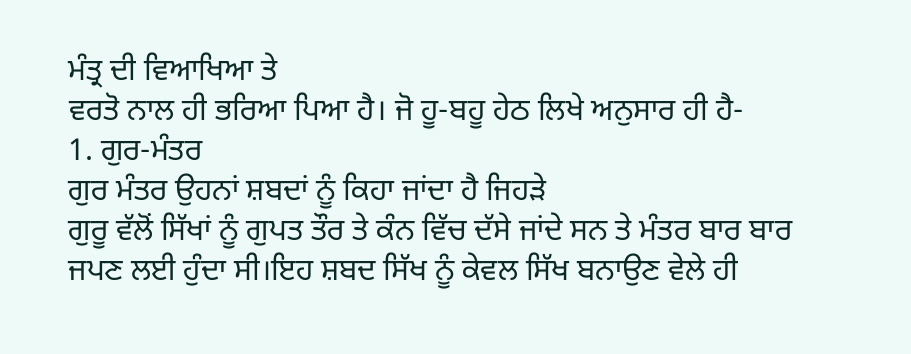ਮੰਤ੍ਰ ਦੀ ਵਿਆਖਿਆ ਤੇ
ਵਰਤੋ ਨਾਲ ਹੀ ਭਰਿਆ ਪਿਆ ਹੈ। ਜੋ ਹੂ-ਬਹੂ ਹੇਠ ਲਿਖੇ ਅਨੁਸਾਰ ਹੀ ਹੈ-
1. ਗੁਰ-ਮੰਤਰ
ਗੁਰ ਮੰਤਰ ਉਹਨਾਂ ਸ਼ਬਦਾਂ ਨੂੰ ਕਿਹਾ ਜਾਂਦਾ ਹੈ ਜਿਹੜੇ
ਗੁਰੂ ਵੱਲੋਂ ਸਿੱਖਾਂ ਨੂੰ ਗੁਪਤ ਤੌਰ ਤੇ ਕੰਨ ਵਿੱਚ ਦੱਸੇ ਜਾਂਦੇ ਸਨ ਤੇ ਮੰਤਰ ਬਾਰ ਬਾਰ
ਜਪਣ ਲਈ ਹੁੰਦਾ ਸੀ।ਇਹ ਸ਼ਬਦ ਸਿੱਖ ਨੂੰ ਕੇਵਲ ਸਿੱਖ ਬਨਾਉਣ ਵੇਲੇ ਹੀ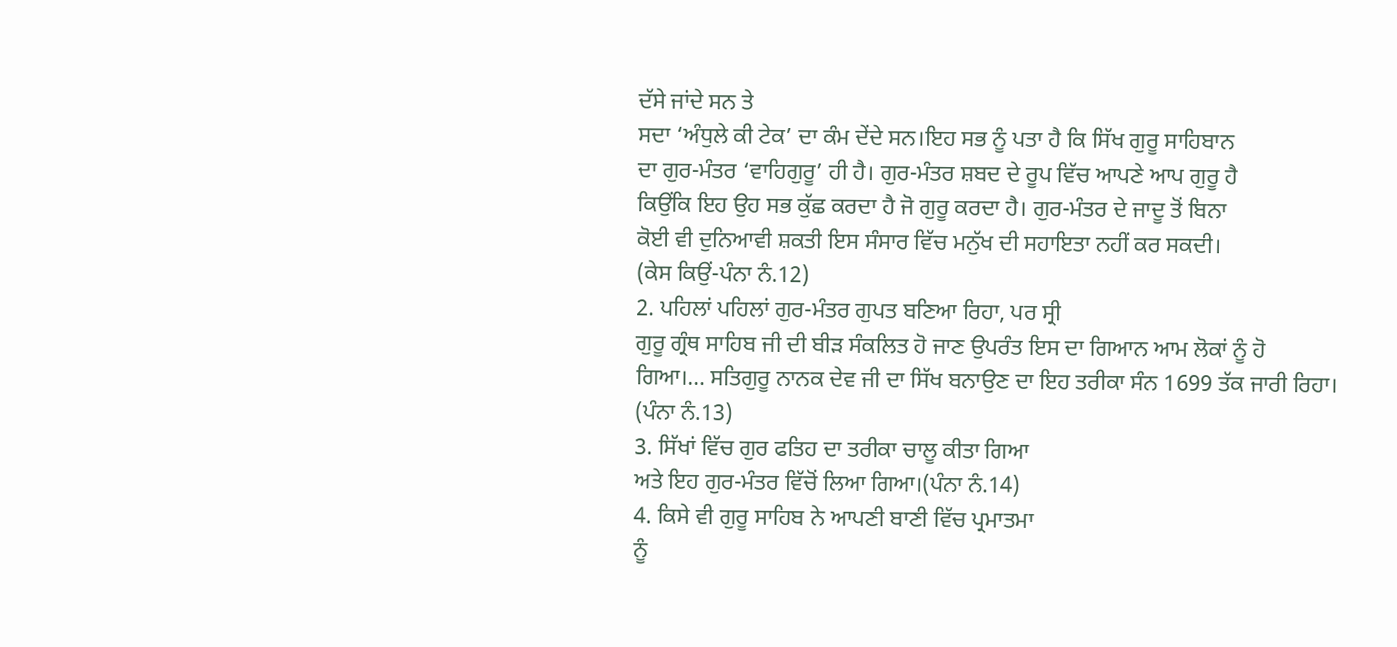ਦੱਸੇ ਜਾਂਦੇ ਸਨ ਤੇ
ਸਦਾ ‘ਅੰਧੁਲੇ ਕੀ ਟੇਕ’ ਦਾ ਕੰਮ ਦੇਂਦੇ ਸਨ।ਇਹ ਸਭ ਨੂੰ ਪਤਾ ਹੈ ਕਿ ਸਿੱਖ ਗੁਰੂ ਸਾਹਿਬਾਨ
ਦਾ ਗੁਰ-ਮੰਤਰ ‘ਵਾਹਿਗੁਰੂ’ ਹੀ ਹੈ। ਗੁਰ-ਮੰਤਰ ਸ਼ਬਦ ਦੇ ਰੂਪ ਵਿੱਚ ਆਪਣੇ ਆਪ ਗੁਰੂ ਹੈ
ਕਿਉਂਕਿ ਇਹ ਉਹ ਸਭ ਕੁੱਛ ਕਰਦਾ ਹੈ ਜੋ ਗੁਰੂ ਕਰਦਾ ਹੈ। ਗੁਰ-ਮੰਤਰ ਦੇ ਜਾਦੂ ਤੋਂ ਬਿਨਾ
ਕੋਈ ਵੀ ਦੁਨਿਆਵੀ ਸ਼ਕਤੀ ਇਸ ਸੰਸਾਰ ਵਿੱਚ ਮਨੁੱਖ ਦੀ ਸਹਾਇਤਾ ਨਹੀਂ ਕਰ ਸਕਦੀ।
(ਕੇਸ ਕਿਉਂ-ਪੰਨਾ ਨੰ.12)
2. ਪਹਿਲਾਂ ਪਹਿਲਾਂ ਗੁਰ-ਮੰਤਰ ਗੁਪਤ ਬਣਿਆ ਰਿਹਾ, ਪਰ ਸ੍ਰੀ
ਗੁਰੂ ਗ੍ਰੰਥ ਸਾਹਿਬ ਜੀ ਦੀ ਬੀੜ ਸੰਕਲਿਤ ਹੋ ਜਾਣ ਉਪਰੰਤ ਇਸ ਦਾ ਗਿਆਨ ਆਮ ਲੋਕਾਂ ਨੂੰ ਹੋ
ਗਿਆ।… ਸਤਿਗੁਰੂ ਨਾਨਕ ਦੇਵ ਜੀ ਦਾ ਸਿੱਖ ਬਨਾਉਣ ਦਾ ਇਹ ਤਰੀਕਾ ਸੰਨ 1699 ਤੱਕ ਜਾਰੀ ਰਿਹਾ।
(ਪੰਨਾ ਨੰ.13)
3. ਸਿੱਖਾਂ ਵਿੱਚ ਗੁਰ ਫਤਿਹ ਦਾ ਤਰੀਕਾ ਚਾਲੂ ਕੀਤਾ ਗਿਆ
ਅਤੇ ਇਹ ਗੁਰ-ਮੰਤਰ ਵਿੱਚੋਂ ਲਿਆ ਗਿਆ।(ਪੰਨਾ ਨੰ.14)
4. ਕਿਸੇ ਵੀ ਗੁਰੂ ਸਾਹਿਬ ਨੇ ਆਪਣੀ ਬਾਣੀ ਵਿੱਚ ਪ੍ਰਮਾਤਮਾ
ਨੂੰ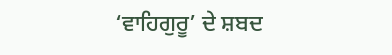‘ਵਾਹਿਗੁਰੂ’ ਦੇ ਸ਼ਬਦ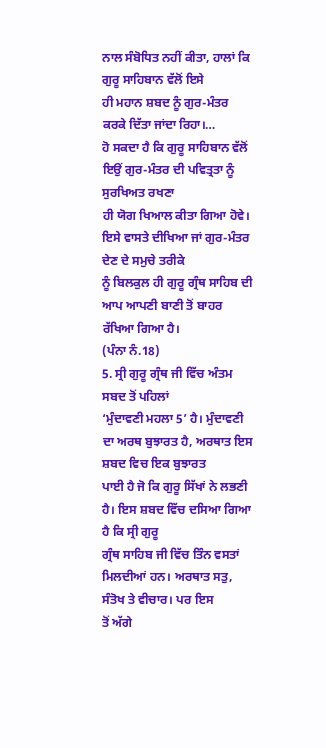ਨਾਲ ਸੰਬੋਧਿਤ ਨਹੀਂ ਕੀਤਾ, ਹਾਲਾਂ ਕਿ ਗੁਰੂ ਸਾਹਿਬਾਨ ਵੱਲੋਂ ਇਸੇ
ਹੀ ਮਹਾਨ ਸ਼ਬਦ ਨੂੰ ਗੁਰ-ਮੰਤਰ ਕਰਕੇ ਦਿੱਤਾ ਜਾਂਦਾ ਰਿਹਾ।…
ਹੋ ਸਕਦਾ ਹੈ ਕਿ ਗੁਰੂ ਸਾਹਿਬਾਨ ਵੱਲੋਂ ਇਉਂ ਗੁਰ-ਮੰਤਰ ਦੀ ਪਵਿਤ੍ਰਤਾ ਨੂੰ ਸੁਰਖਿਅਤ ਰਖਣਾ
ਹੀ ਯੋਗ ਖਿਆਲ ਕੀਤਾ ਗਿਆ ਹੋਵੇ। ਇਸੇ ਵਾਸਤੇ ਦੀਖਿਆ ਜਾਂ ਗੁਰ-ਮੰਤਰ ਦੇਣ ਦੇ ਸਮੁਚੇ ਤਰੀਕੇ
ਨੂੰ ਬਿਲਕੁਲ ਹੀ ਗੁਰੂ ਗ੍ਰੰਥ ਸਾਹਿਬ ਦੀ ਆਪ ਆਪਣੀ ਬਾਣੀ ਤੋਂ ਬਾਹਰ ਰੱਖਿਆ ਗਿਆ ਹੈ।
(ਪੰਨਾ ਨੰ.18)
5. ਸ੍ਰੀ ਗੁਰੂ ਗ੍ਰੰਥ ਜੀ ਵਿੱਚ ਅੰਤਮ ਸਬਦ ਤੋਂ ਪਹਿਲਾਂ
‘ਮੁੰਦਾਵਣੀ ਮਹਲਾ 5’ ਹੈ। ਮੁੰਦਾਵਣੀ ਦਾ ਅਰਥ ਬੁਝਾਰਤ ਹੈ, ਅਰਥਾਤ ਇਸ ਸ਼ਬਦ ਵਿਚ ਇਕ ਬੁਝਾਰਤ
ਪਾਈ ਹੈ ਜੋ ਕਿ ਗੁਰੂ ਸਿੱਖਾਂ ਨੇ ਲਭਣੀ ਹੈ। ਇਸ ਸ਼ਬਦ ਵਿੱਚ ਦਸਿਆ ਗਿਆ ਹੈ ਕਿ ਸ੍ਰੀ ਗੁਰੂ
ਗ੍ਰੰਥ ਸਾਹਿਬ ਜੀ ਵਿੱਚ ਤਿੰਨ ਵਸਤਾਂ ਮਿਲਦੀਆਂ ਹਨ। ਅਰਥਾਤ ਸਤੁ, ਸੰਤੋਖ ਤੇ ਵੀਚਾਰ। ਪਰ ਇਸ
ਤੋਂ ਅੱਗੇ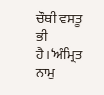ਚੌਥੀ ਵਸਤੂ ਭੀ ਹੈ।‘ਅੰਮ੍ਰਿਤ ਨਾਮੁ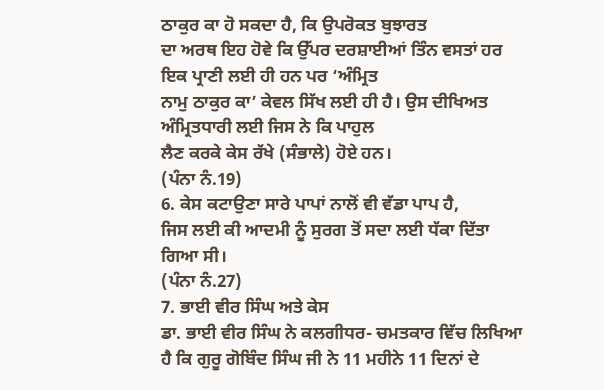ਠਾਕੁਰ ਕਾ ਹੋ ਸਕਦਾ ਹੈ, ਕਿ ਉਪਰੋਕਤ ਬੁਝਾਰਤ
ਦਾ ਅਰਥ ਇਹ ਹੋਵੇ ਕਿ ਉੱਪਰ ਦਰਸ਼ਾਈਆਂ ਤਿੰਨ ਵਸਤਾਂ ਹਰ ਇਕ ਪ੍ਰਾਣੀ ਲਈ ਹੀ ਹਨ ਪਰ ‘ਅੰਮ੍ਰਿਤ
ਨਾਮੁ ਠਾਕੁਰ ਕਾ’ ਕੇਵਲ ਸਿੱਖ ਲਈ ਹੀ ਹੈ। ਉਸ ਦੀਖਿਅਤ ਅੰਮ੍ਰਿਤਧਾਰੀ ਲਈ ਜਿਸ ਨੇ ਕਿ ਪਾਹੁਲ
ਲੈਣ ਕਰਕੇ ਕੇਸ ਰੱਖੇ (ਸੰਭਾਲੇ) ਹੋਏ ਹਨ।
(ਪੰਨਾ ਨੰ.19)
6. ਕੇਸ ਕਟਾਉਣਾ ਸਾਰੇ ਪਾਪਾਂ ਨਾਲੋਂ ਵੀ ਵੱਡਾ ਪਾਪ ਹੈ,
ਜਿਸ ਲਈ ਕੀ ਆਦਮੀ ਨੂੰ ਸੁਰਗ ਤੋਂ ਸਦਾ ਲਈ ਧੱਕਾ ਦਿੱਤਾ ਗਿਆ ਸੀ।
(ਪੰਨਾ ਨੰ.27)
7. ਭਾਈ ਵੀਰ ਸਿੰਘ ਅਤੇ ਕੇਸ
ਡਾ. ਭਾਈ ਵੀਰ ਸਿੰਘ ਨੇ ਕਲਗੀਧਰ- ਚਮਤਕਾਰ ਵਿੱਚ ਲਿਖਿਆ
ਹੈ ਕਿ ਗੁਰੂ ਗੋਬਿੰਦ ਸਿੰਘ ਜੀ ਨੇ 11 ਮਹੀਨੇ 11 ਦਿਨਾਂ ਦੇ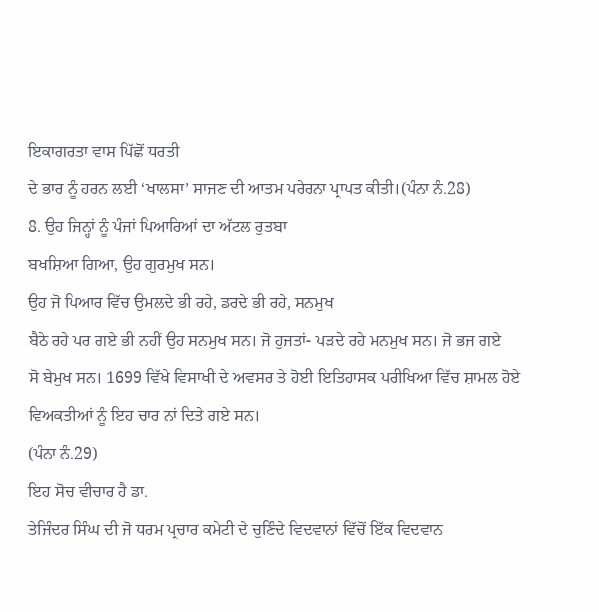ਇਕਾਗਰਤਾ ਵਾਸ ਪਿੱਛੋਂ ਧਰਤੀ
ਦੇ ਭਾਰ ਨੂੰ ਹਰਨ ਲਈ ‘ਖਾਲਸਾ’ ਸਾਜਣ ਦੀ ਆਤਮ ਪਰੇਰਨਾ ਪ੍ਰਾਪਤ ਕੀਤੀ।(ਪੰਨਾ ਨੰ.28)
8. ਉਹ ਜਿਨ੍ਹਾਂ ਨੂੰ ਪੰਜਾਂ ਪਿਆਰਿਆਂ ਦਾ ਅੱਟਲ ਰੁਤਬਾ
ਬਖਸ਼ਿਆ ਗਿਆ, ਉਹ ਗੁਰਮੁਖ ਸਨ।
ਉਹ ਜੋ ਪਿਆਰ ਵਿੱਚ ਉਮਲਦੇ ਭੀ ਰਹੇ, ਡਰਦੇ ਭੀ ਰਹੇ, ਸਨਮੁਖ
ਬੈਠੇ ਰਹੇ ਪਰ ਗਏ ਭੀ ਨਹੀਂ ਉਹ ਸਨਮੁਖ ਸਨ। ਜੋ ਹੁਜਤਾਂ- ਪੜਦੇ ਰਹੇ ਮਨਮੁਖ ਸਨ। ਜੋ ਭਜ ਗਏ
ਸੋ ਬੇਮੁਖ ਸਨ। 1699 ਵਿੱਖੇ ਵਿਸਾਖੀ ਦੇ ਅਵਸਰ ਤੇ ਹੋਈ ਇਤਿਹਾਸਕ ਪਰੀਖਿਆ ਵਿੱਚ ਸ਼ਾਮਲ ਹੋਏ
ਵਿਅਕਤੀਆਂ ਨੂੰ ਇਹ ਚਾਰ ਨਾਂ ਦਿਤੇ ਗਏ ਸਨ।
(ਪੰਨਾ ਨੰ.29)
ਇਹ ਸੋਚ ਵੀਚਾਰ ਹੈ ਡਾ.
ਤੇਜਿੰਦਰ ਸਿੰਘ ਦੀ ਜੋ ਧਰਮ ਪ੍ਰਚਾਰ ਕਮੇਟੀ ਦੇ ਚੁਣਿੰਦੇ ਵਿਦਵਾਨਾਂ ਵਿੱਚੋਂ ਇੱਕ ਵਿਦਵਾਨ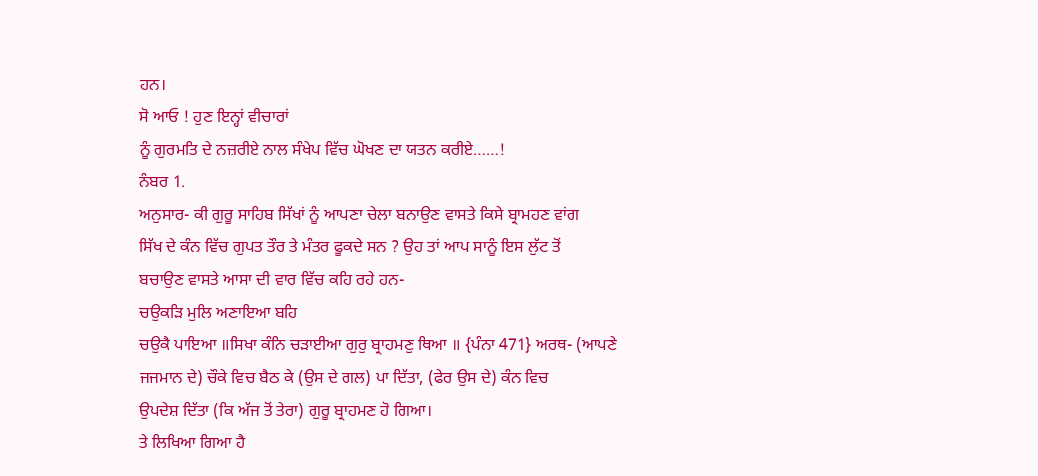ਹਨ।
ਸੋ ਆਓ ! ਹੁਣ ਇਨ੍ਹਾਂ ਵੀਚਾਰਾਂ
ਨੂੰ ਗੁਰਮਤਿ ਦੇ ਨਜ਼ਰੀਏ ਨਾਲ ਸੰਖੇਪ ਵਿੱਚ ਘੋਖਣ ਦਾ ਯਤਨ ਕਰੀਏ……!
ਨੰਬਰ 1.
ਅਨੁਸਾਰ- ਕੀ ਗੁਰੂ ਸਾਹਿਬ ਸਿੱਖਾਂ ਨੂੰ ਆਪਣਾ ਚੇਲਾ ਬਨਾਉਣ ਵਾਸਤੇ ਕਿਸੇ ਬ੍ਰਾਮਹਣ ਵਾਂਗ
ਸਿੱਖ ਦੇ ਕੰਨ ਵਿੱਚ ਗੁਪਤ ਤੌਰ ਤੇ ਮੰਤਰ ਫੂਕਦੇ ਸਨ ? ਉਹ ਤਾਂ ਆਪ ਸਾਨੂੰ ਇਸ ਲੁੱਟ ਤੋਂ
ਬਚਾਉਣ ਵਾਸਤੇ ਆਸਾ ਦੀ ਵਾਰ ਵਿੱਚ ਕਹਿ ਰਹੇ ਹਨ-
ਚਉਕੜਿ ਮੁਲਿ ਅਣਾਇਆ ਬਹਿ
ਚਉਕੈ ਪਾਇਆ ॥ਸਿਖਾ ਕੰਨਿ ਚੜਾਈਆ ਗੁਰੁ ਬ੍ਰਾਹਮਣੁ ਥਿਆ ॥ {ਪੰਨਾ 471} ਅਰਥ- (ਆਪਣੇ
ਜਜਮਾਨ ਦੇ) ਚੌਕੇ ਵਿਚ ਬੈਠ ਕੇ (ਉਸ ਦੇ ਗਲ) ਪਾ ਦਿੱਤਾ, (ਫੇਰ ਉਸ ਦੇ) ਕੰਨ ਵਿਚ
ਉਪਦੇਸ਼ ਦਿੱਤਾ (ਕਿ ਅੱਜ ਤੋਂ ਤੇਰਾ) ਗੁਰੂ ਬ੍ਰਾਹਮਣ ਹੋ ਗਿਆ।
ਤੇ ਲਿਖਿਆ ਗਿਆ ਹੈ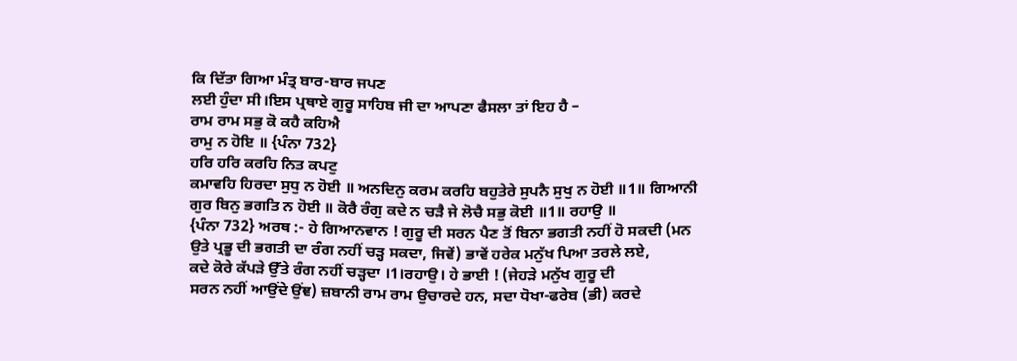ਕਿ ਦਿੱਤਾ ਗਿਆ ਮੰਤ੍ਰ ਬਾਰ-ਬਾਰ ਜਪਣ
ਲਈ ਹੁੰਦਾ ਸੀ।ਇਸ ਪ੍ਰਥਾਏ ਗੁਰੂ ਸਾਹਿਬ ਜੀ ਦਾ ਆਪਣਾ ਫੈਸਲਾ ਤਾਂ ਇਹ ਹੈ –
ਰਾਮ ਰਾਮ ਸਭੁ ਕੋ ਕਹੈ ਕਹਿਐ
ਰਾਮੁ ਨ ਹੋਇ ॥ {ਪੰਨਾ 732}
ਹਰਿ ਹਰਿ ਕਰਹਿ ਨਿਤ ਕਪਟੁ
ਕਮਾਵਹਿ ਹਿਰਦਾ ਸੁਧੁ ਨ ਹੋਈ ॥ ਅਨਦਿਨੁ ਕਰਮ ਕਰਹਿ ਬਹੁਤੇਰੇ ਸੁਪਨੈ ਸੁਖੁ ਨ ਹੋਈ ॥1॥ ਗਿਆਨੀ
ਗੁਰ ਬਿਨੁ ਭਗਤਿ ਨ ਹੋਈ ॥ ਕੋਰੈ ਰੰਗੁ ਕਦੇ ਨ ਚੜੈ ਜੇ ਲੋਚੈ ਸਭੁ ਕੋਈ ॥1॥ ਰਹਾਉ ॥
{ਪੰਨਾ 732} ਅਰਥ :- ਹੇ ਗਿਆਨਵਾਨ ! ਗੁਰੂ ਦੀ ਸਰਨ ਪੈਣ ਤੋਂ ਬਿਨਾ ਭਗਤੀ ਨਹੀਂ ਹੋ ਸਕਦੀ (ਮਨ
ਉਤੇ ਪ੍ਰਭੂ ਦੀ ਭਗਤੀ ਦਾ ਰੰਗ ਨਹੀਂ ਚੜ੍ਹ ਸਕਦਾ, ਜਿਵੇਂ) ਭਾਵੇਂ ਹਰੇਕ ਮਨੁੱਖ ਪਿਆ ਤਰਲੇ ਲਏ,
ਕਦੇ ਕੋਰੇ ਕੱਪੜੇ ਉੱਤੇ ਰੰਗ ਨਹੀਂ ਚੜ੍ਹਦਾ ।1।ਰਹਾਉ। ਹੇ ਭਾਈ ! (ਜੇਹੜੇ ਮਨੁੱਖ ਗੁਰੂ ਦੀ
ਸਰਨ ਨਹੀਂ ਆਉਂਦੇ ਉਂਞ) ਜ਼ਬਾਨੀ ਰਾਮ ਰਾਮ ਉਚਾਰਦੇ ਹਨ, ਸਦਾ ਧੋਖਾ-ਫਰੇਬ (ਭੀ) ਕਰਦੇ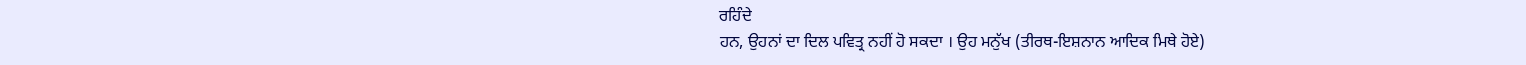ਰਹਿੰਦੇ
ਹਨ, ਉਹਨਾਂ ਦਾ ਦਿਲ ਪਵਿਤ੍ਰ ਨਹੀਂ ਹੋ ਸਕਦਾ । ਉਹ ਮਨੁੱਖ (ਤੀਰਥ-ਇਸ਼ਨਾਨ ਆਦਿਕ ਮਿਥੇ ਹੋਏ)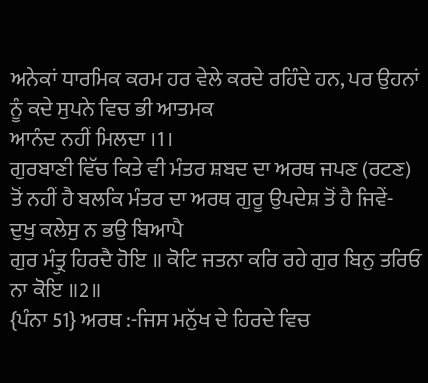ਅਨੇਕਾਂ ਧਾਰਮਿਕ ਕਰਮ ਹਰ ਵੇਲੇ ਕਰਦੇ ਰਹਿੰਦੇ ਹਨ, ਪਰ ਉਹਨਾਂ ਨੂੰ ਕਦੇ ਸੁਪਨੇ ਵਿਚ ਭੀ ਆਤਮਕ
ਆਨੰਦ ਨਹੀਂ ਮਿਲਦਾ ।1।
ਗੁਰਬਾਣੀ ਵਿੱਚ ਕਿਤੇ ਵੀ ਮੰਤਰ ਸ਼ਬਦ ਦਾ ਅਰਥ ਜਪਣ (ਰਟਣ)
ਤੋਂ ਨਹੀਂ ਹੈ ਬਲਕਿ ਮੰਤਰ ਦਾ ਅਰਥ ਗੁਰੂ ਉਪਦੇਸ਼ ਤੋਂ ਹੈ ਜਿਵੇਂ-
ਦੁਖੁ ਕਲੇਸੁ ਨ ਭਉ ਬਿਆਪੈ
ਗੁਰ ਮੰਤ੍ਰੁ ਹਿਰਦੈ ਹੋਇ ॥ ਕੋਟਿ ਜਤਨਾ ਕਰਿ ਰਹੇ ਗੁਰ ਬਿਨੁ ਤਰਿਓ ਨਾ ਕੋਇ ॥2॥
{ਪੰਨਾ 51} ਅਰਥ :-ਜਿਸ ਮਨੁੱਖ ਦੇ ਹਿਰਦੇ ਵਿਚ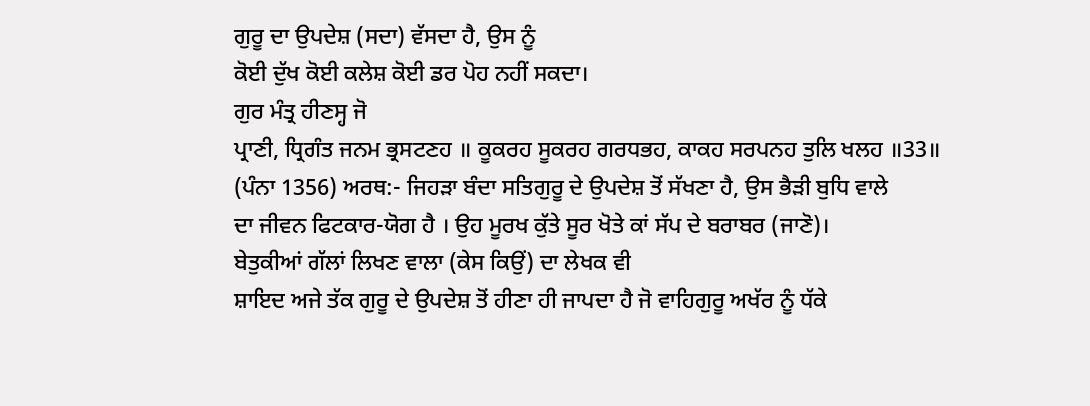ਗੁਰੂ ਦਾ ਉਪਦੇਸ਼ (ਸਦਾ) ਵੱਸਦਾ ਹੈ, ਉਸ ਨੂੰ
ਕੋਈ ਦੁੱਖ ਕੋਈ ਕਲੇਸ਼ ਕੋਈ ਡਰ ਪੋਹ ਨਹੀਂ ਸਕਦਾ।
ਗੁਰ ਮੰਤ੍ਰ ਹੀਣਸ੍ਹ ਜੋ
ਪ੍ਰਾਣੀ, ਧ੍ਰਿਗੰਤ ਜਨਮ ਭ੍ਰਸਟਣਹ ॥ ਕੂਕਰਹ ਸੂਕਰਹ ਗਰਧਭਹ, ਕਾਕਹ ਸਰਪਨਹ ਤੁਲਿ ਖਲਹ ॥33॥
(ਪੰਨਾ 1356) ਅਰਥ:- ਜਿਹੜਾ ਬੰਦਾ ਸਤਿਗੁਰੂ ਦੇ ਉਪਦੇਸ਼ ਤੋਂ ਸੱਖਣਾ ਹੈ, ਉਸ ਭੈੜੀ ਬੁਧਿ ਵਾਲੇ
ਦਾ ਜੀਵਨ ਫਿਟਕਾਰ-ਯੋਗ ਹੈ । ਉਹ ਮੂਰਖ ਕੁੱਤੇ ਸੂਰ ਖੋਤੇ ਕਾਂ ਸੱਪ ਦੇ ਬਰਾਬਰ (ਜਾਣੋ)।
ਬੇਤੁਕੀਆਂ ਗੱਲਾਂ ਲਿਖਣ ਵਾਲਾ (ਕੇਸ ਕਿਉਂ) ਦਾ ਲੇਖਕ ਵੀ
ਸ਼ਾਇਦ ਅਜੇ ਤੱਕ ਗੁਰੂ ਦੇ ਉਪਦੇਸ਼ ਤੋਂ ਹੀਣਾ ਹੀ ਜਾਪਦਾ ਹੈ ਜੋ ਵਾਹਿਗੁਰੂ ਅਖੱਰ ਨੂੰ ਧੱਕੇ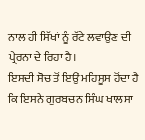ਨਾਲ ਹੀ ਸਿੱਖਾਂ ਨੂੰ ਰੱਟੇ ਲਵਾਉਣ ਦੀ ਪ੍ਰੇਰਨਾ ਦੇ ਰਿਹਾ ਹੈ।
ਇਸਦੀ ਸੋਚ ਤੋਂ ਇਉਂ ਮਹਿਸੂਸ ਹੋਂਦਾ ਹੈ ਕਿ ਇਸਨੇ ਗੁਰਬਚਨ ਸਿੰਘ ਖਾਲਸਾ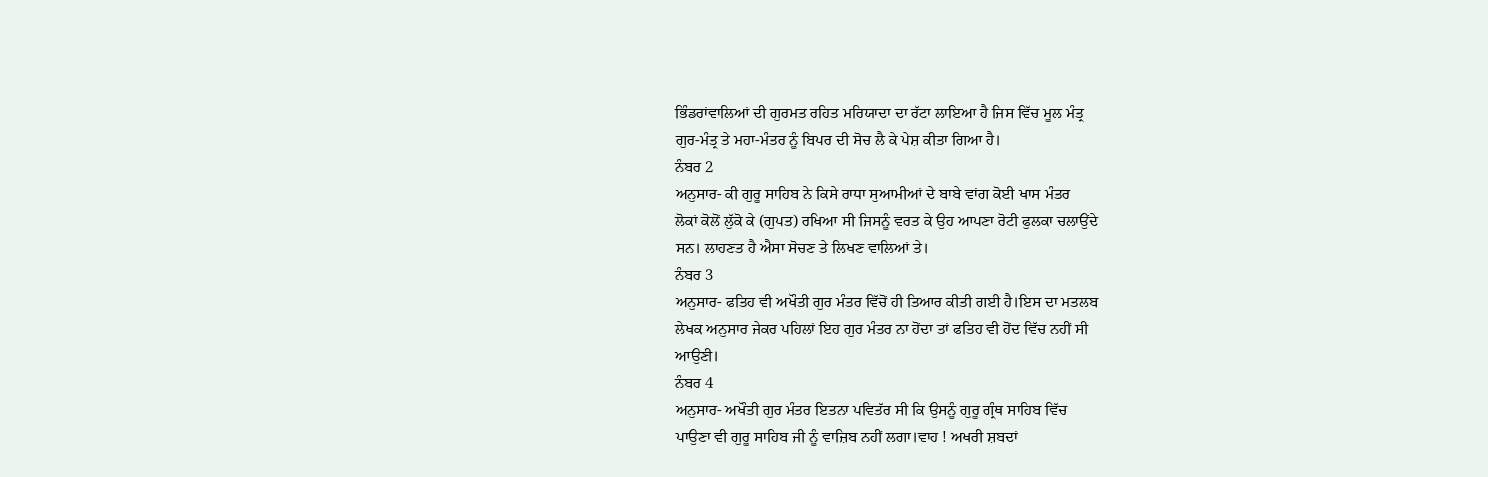ਭਿੰਡਰਾਂਵਾਲਿਆਂ ਦੀ ਗੁਰਮਤ ਰਹਿਤ ਮਰਿਯਾਦਾ ਦਾ ਰੱਟਾ ਲਾਇਆ ਹੈ ਜਿਸ ਵਿੱਚ ਮੂਲ ਮੰਤ੍ਰ
ਗੁਰ-ਮੰਤ੍ਰ ਤੇ ਮਹਾ-ਮੰਤਰ ਨੂੰ ਬਿਪਰ ਦੀ ਸੋਚ ਲੈ ਕੇ ਪੇਸ਼ ਕੀਤਾ ਗਿਆ ਹੈ।
ਨੰਬਰ 2
ਅਨੁਸਾਰ- ਕੀ ਗੁਰੂ ਸਾਹਿਬ ਨੇ ਕਿਸੇ ਰਾਧਾ ਸੁਆਮੀਆਂ ਦੇ ਬਾਬੇ ਵਾਂਗ ਕੋਈ ਖਾਸ ਮੰਤਰ
ਲੋਕਾਂ ਕੋਲੋਂ ਲੁੱਕੋ ਕੇ (ਗੁਪਤ) ਰਖਿਆ ਸੀ ਜਿਸਨੂੰ ਵਰਤ ਕੇ ਉਹ ਆਪਣਾ ਰੋਟੀ ਫੁਲਕਾ ਚਲਾਉਂਦੇ
ਸਨ। ਲਾਹਣਤ ਹੈ ਐਸਾ ਸੋਚਣ ਤੇ ਲਿਖਣ ਵਾਲਿਆਂ ਤੇ।
ਨੰਬਰ 3
ਅਨੁਸਾਰ- ਫਤਿਹ ਵੀ ਅਖੌਤੀ ਗੁਰ ਮੰਤਰ ਵਿੱਚੋਂ ਹੀ ਤਿਆਰ ਕੀਤੀ ਗਈ ਹੈ।ਇਸ ਦਾ ਮਤਲਬ
ਲੇਖਕ ਅਨੁਸਾਰ ਜੇਕਰ ਪਹਿਲਾਂ ਇਹ ਗੁਰ ਮੰਤਰ ਨਾ ਹੋਂਦਾ ਤਾਂ ਫਤਿਹ ਵੀ ਹੋਂਦ ਵਿੱਚ ਨਹੀਂ ਸੀ
ਆਉਣੀ।
ਨੰਬਰ 4
ਅਨੁਸਾਰ- ਅਖੌਤੀ ਗੁਰ ਮੰਤਰ ਇਤਨਾ ਪਵਿਤੱਰ ਸੀ ਕਿ ਉਸਨੂੰ ਗੁਰੂ ਗ੍ਰੰਥ ਸਾਹਿਬ ਵਿੱਚ
ਪਾਉਣਾ ਵੀ ਗੁਰੂ ਸਾਹਿਬ ਜੀ ਨੂੰ ਵਾਜ਼ਿਬ ਨਹੀਂ ਲਗਾ।ਵਾਹ ! ਅਖਰੀ ਸ਼ਬਦਾਂ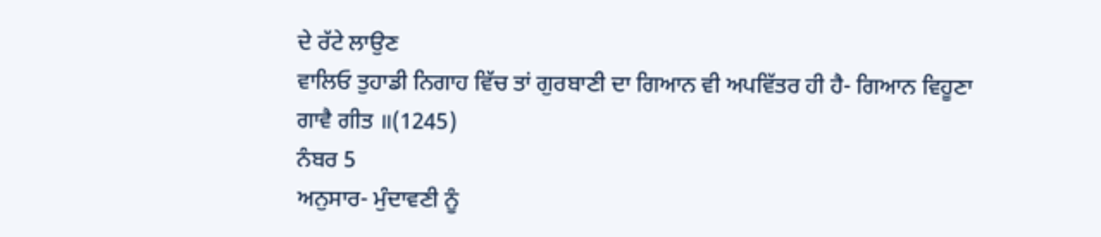ਦੇ ਰੱਟੇ ਲਾਉਣ
ਵਾਲਿਓ ਤੁਹਾਡੀ ਨਿਗਾਹ ਵਿੱਚ ਤਾਂ ਗੁਰਬਾਣੀ ਦਾ ਗਿਆਨ ਵੀ ਅਪਵਿੱਤਰ ਹੀ ਹੈ- ਗਿਆਨ ਵਿਹੂਣਾ
ਗਾਵੈ ਗੀਤ ॥(1245)
ਨੰਬਰ 5
ਅਨੁਸਾਰ- ਮੁੰਦਾਵਣੀ ਨੂੰ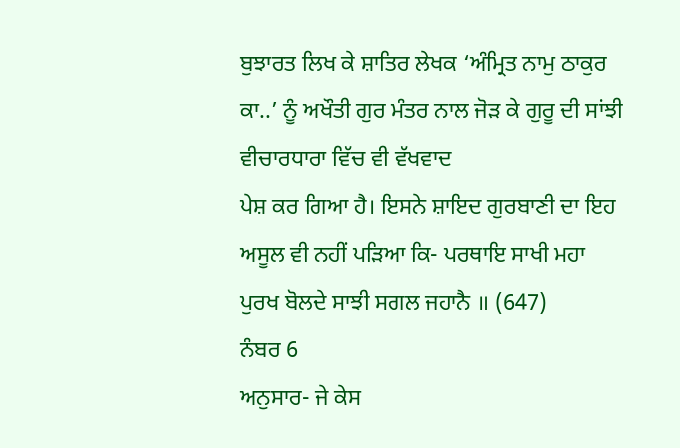ਬੁਝਾਰਤ ਲਿਖ ਕੇ ਸ਼ਾਤਿਰ ਲੇਖਕ ‘ਅੰਮ੍ਰਿਤ ਨਾਮੁ ਠਾਕੁਰ
ਕਾ..’ ਨੂੰ ਅਖੌਤੀ ਗੁਰ ਮੰਤਰ ਨਾਲ ਜੋੜ ਕੇ ਗੁਰੂ ਦੀ ਸਾਂਝੀ ਵੀਚਾਰਧਾਰਾ ਵਿੱਚ ਵੀ ਵੱਖਵਾਦ
ਪੇਸ਼ ਕਰ ਗਿਆ ਹੈ। ਇਸਨੇ ਸ਼ਾਇਦ ਗੁਰਬਾਣੀ ਦਾ ਇਹ ਅਸੂਲ ਵੀ ਨਹੀਂ ਪੜਿਆ ਕਿ- ਪਰਥਾਇ ਸਾਖੀ ਮਹਾ
ਪੁਰਖ ਬੋਲਦੇ ਸਾਝੀ ਸਗਲ ਜਹਾਨੈ ॥ (647)
ਨੰਬਰ 6
ਅਨੁਸਾਰ- ਜੇ ਕੇਸ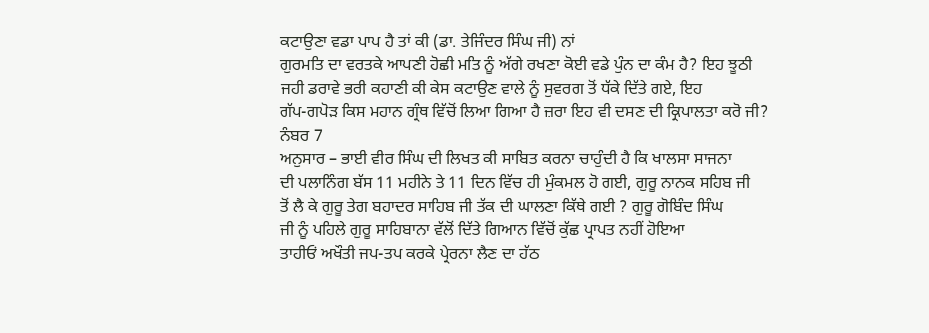ਕਟਾਉਣਾ ਵਡਾ ਪਾਪ ਹੈ ਤਾਂ ਕੀ (ਡਾ. ਤੇਜਿੰਦਰ ਸਿੰਘ ਜੀ) ਨਾਂ
ਗੁਰਮਤਿ ਦਾ ਵਰਤਕੇ ਆਪਣੀ ਹੋਛੀ ਮਤਿ ਨੂੰ ਅੱਗੇ ਰਖਣਾ ਕੋਈ ਵਡੇ ਪੁੰਨ ਦਾ ਕੰਮ ਹੈ? ਇਹ ਝੂਠੀ
ਜਹੀ ਡਰਾਵੇ ਭਰੀ ਕਹਾਣੀ ਕੀ ਕੇਸ ਕਟਾਉਣ ਵਾਲੇ ਨੂੰ ਸੁਵਰਗ ਤੋਂ ਧੱਕੇ ਦਿੱਤੇ ਗਏ, ਇਹ
ਗੱਪ-ਗਪੋੜ ਕਿਸ ਮਹਾਨ ਗ੍ਰੰਥ ਵਿੱਚੋਂ ਲਿਆ ਗਿਆ ਹੈ ਜ਼ਰਾ ਇਹ ਵੀ ਦਸਣ ਦੀ ਕ੍ਰਿਪਾਲਤਾ ਕਰੋ ਜੀ?
ਨੰਬਰ 7
ਅਨੁਸਾਰ – ਭਾਈ ਵੀਰ ਸਿੰਘ ਦੀ ਲਿਖਤ ਕੀ ਸਾਬਿਤ ਕਰਨਾ ਚਾਹੁੰਦੀ ਹੈ ਕਿ ਖਾਲਸਾ ਸਾਜਨਾ
ਦੀ ਪਲਾਨਿੰਗ ਬੱਸ 11 ਮਹੀਨੇ ਤੇ 11 ਦਿਨ ਵਿੱਚ ਹੀ ਮੁੰਕਮਲ ਹੋ ਗਈ, ਗੁਰੂ ਨਾਨਕ ਸਹਿਬ ਜੀ
ਤੋਂ ਲੈ ਕੇ ਗੁਰੂ ਤੇਗ ਬਹਾਦਰ ਸਾਹਿਬ ਜੀ ਤੱਕ ਦੀ ਘਾਲਣਾ ਕਿੱਥੇ ਗਈ ? ਗੁਰੂ ਗੋਬਿੰਦ ਸਿੰਘ
ਜੀ ਨੂੰ ਪਹਿਲੇ ਗੁਰੂ ਸਾਹਿਬਾਨਾ ਵੱਲੋਂ ਦਿੱਤੇ ਗਿਆਨ ਵਿੱਚੋਂ ਕੁੱਛ ਪ੍ਰਾਪਤ ਨਹੀਂ ਹੋਇਆ
ਤਾਹੀਓਂ ਅਖੌਤੀ ਜਪ-ਤਪ ਕਰਕੇ ਪ੍ਰੇਰਨਾ ਲੈਣ ਦਾ ਹੱਠ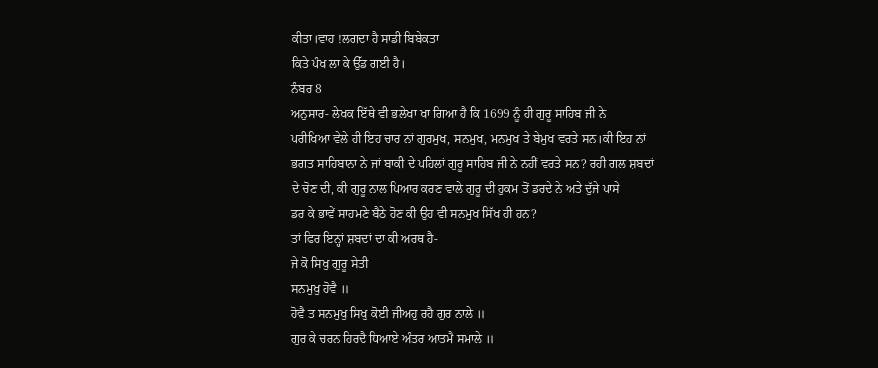ਕੀਤਾ।ਵਾਹ !ਲਗਦਾ ਹੈ ਸਾਡੀ ਬਿਬੇਕਤਾ
ਕਿਤੇ ਪੰਖ ਲਾ ਕੇ ਉੱਡ ਗਈ ਹੈ।
ਨੰਬਰ 8
ਅਨੁਸਾਰ- ਲੇਖਕ ਇੱਥੇ ਵੀ ਭਲੇਖਾ ਖਾ ਗਿਆ ਹੈ ਕਿ 1699 ਨੂੰ ਹੀ ਗੁਰੂ ਸਾਹਿਬ ਜੀ ਨੇ
ਪਰੀਖਿਆ ਵੇਲੇ ਹੀ ਇਹ ਚਾਰ ਨਾਂ ਗੁਰਮੁਖ, ਸਨਮੁਖ, ਮਨਮੁਖ ਤੇ ਬੇਮੁਖ ਵਰਤੇ ਸਨ।ਕੀ ਇਹ ਨਾਂ
ਭਗਤ ਸਾਹਿਬਾਨਾ ਨੇ ਜਾਂ ਬਾਕੀ ਦੇ ਪਹਿਲਾਂ ਗੁਰੂ ਸਾਹਿਬ ਜੀ ਨੇ ਨਹੀਂ ਵਰਤੇ ਸਨ? ਰਹੀ ਗਲ ਸ਼ਬਦਾਂ
ਦੇ ਚੋਣ ਦੀ, ਕੀ ਗੁਰੂ ਨਾਲ ਪਿਆਰ ਕਰਣ ਵਾਲੇ ਗੁਰੂ ਦੀ ਹੁਕਮ ਤੋਂ ਡਰਦੇ ਨੇ ਅਤੇ ਦੁੱਜੇ ਪਾਸੇ
ਡਰ ਕੇ ਭਾਵੇਂ ਸਾਹਮਣੇ ਬੈਠੇ ਹੋਣ ਕੀ ਉਹ ਵੀ ਸਨਮੁਖ ਸਿੱਖ ਹੀ ਹਨ?
ਤਾਂ ਫਿਰ ਇਨ੍ਹਾਂ ਸ਼ਬਦਾਂ ਦਾ ਕੀ ਅਰਥ ਹੈ-
ਜੇ ਕੋ ਸਿਖੁ ਗੁਰੂ ਸੇਤੀ
ਸਨਮੁਖੁ ਹੋਵੈ ॥
ਹੋਵੈ ਤ ਸਨਮੁਖੁ ਸਿਖੁ ਕੋਈ ਜੀਅਹੁ ਰਹੈ ਗੁਰ ਨਾਲੇ ॥
ਗੁਰ ਕੇ ਚਰਨ ਹਿਰਦੈ ਧਿਆਏ ਅੰਤਰ ਆਤਮੈ ਸਮਾਲੇ ॥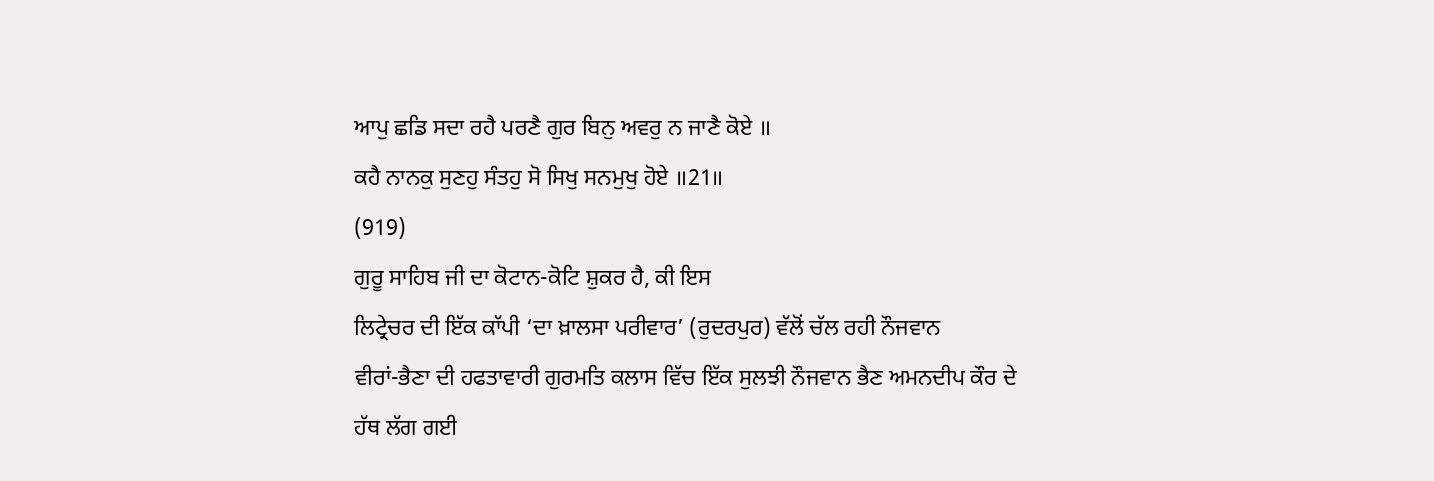ਆਪੁ ਛਡਿ ਸਦਾ ਰਹੈ ਪਰਣੈ ਗੁਰ ਬਿਨੁ ਅਵਰੁ ਨ ਜਾਣੈ ਕੋਏ ॥
ਕਹੈ ਨਾਨਕੁ ਸੁਣਹੁ ਸੰਤਹੁ ਸੋ ਸਿਖੁ ਸਨਮੁਖੁ ਹੋਏ ॥21॥
(919)
ਗੁਰੂ ਸਾਹਿਬ ਜੀ ਦਾ ਕੋਟਾਨ-ਕੋਟਿ ਸ਼ੁਕਰ ਹੈ, ਕੀ ਇਸ
ਲਿਟ੍ਰੇਚਰ ਦੀ ਇੱਕ ਕਾੱਪੀ ‘ਦਾ ਖ਼ਾਲਸਾ ਪਰੀਵਾਰ’ (ਰੁਦਰਪੁਰ) ਵੱਲੋਂ ਚੱਲ ਰਹੀ ਨੌਜਵਾਨ
ਵੀਰਾਂ-ਭੈਣਾ ਦੀ ਹਫਤਾਵਾਰੀ ਗੁਰਮਤਿ ਕਲਾਸ ਵਿੱਚ ਇੱਕ ਸੁਲਝੀ ਨੌਜਵਾਨ ਭੈਣ ਅਮਨਦੀਪ ਕੌਰ ਦੇ
ਹੱਥ ਲੱਗ ਗਈ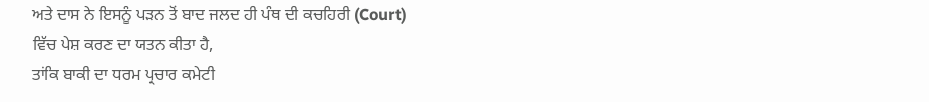ਅਤੇ ਦਾਸ ਨੇ ਇਸਨੂੰ ਪੜਨ ਤੋਂ ਬਾਦ ਜਲਦ ਹੀ ਪੰਥ ਦੀ ਕਚਹਿਰੀ (Court)
ਵਿੱਚ ਪੇਸ਼ ਕਰਣ ਦਾ ਯਤਨ ਕੀਤਾ ਹੈ,
ਤਾਂਕਿ ਬਾਕੀ ਦਾ ਧਰਮ ਪ੍ਰਚਾਰ ਕਮੇਟੀ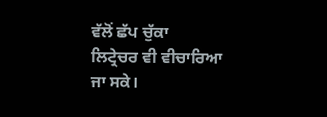ਵੱਲੋਂ ਛੱਪ ਚੁੱਕਾ
ਲਿਟ੍ਰੇਚਰ ਵੀ ਵੀਚਾਰਿਆ ਜਾ ਸਕੇ।